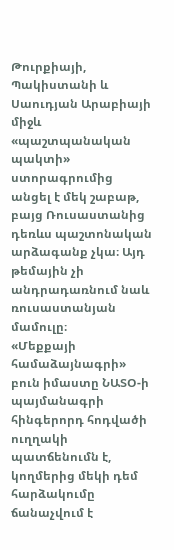Թուրքիայի, Պակիստանի և Սաուդյան Արաբիայի միջև «պաշտպանական պակտի» ստորագրումից անցել է մեկ շաբաթ, բայց Ռուսաստանից դեռևս պաշտոնական արձագանք չկա։ Այդ թեմային չի անդրադառնում նաև ռուսաստանյան մամուլը։
«Մեքքայի համաձայնագրի» բուն իմաստը ՆԱՏՕ-ի պայմանագրի հինգերորդ հոդվածի ուղղակի պատճենումն է, կողմերից մեկի դեմ հարձակումը ճանաչվում է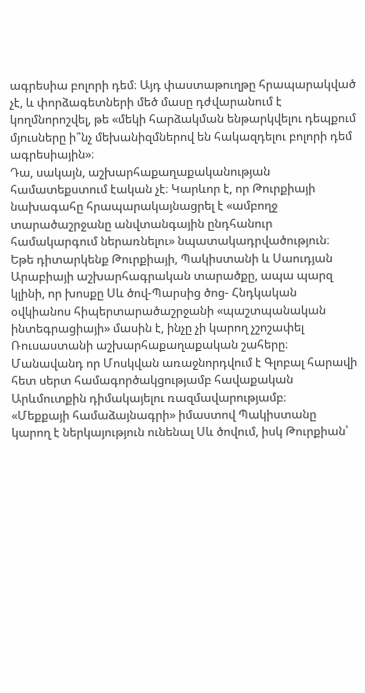ագրեսիա բոլորի դեմ։ Այդ փաստաթուղթը հրապարակված չէ, և փորձագետների մեծ մասը դժվարանում է կողմնորոշվել, թե «մեկի հարձակման ենթարկվելու դեպքում մյուսները ի՞նչ մեխանիզմներով են հակազդելու բոլորի դեմ ագրեսիային»։
Դա, սակայն, աշխարհաքաղաքականության համատեքստում էական չէ։ Կարևոր է, որ Թուրքիայի նախագահը հրապարակայնացրել է «ամբողջ տարածաշրջանը անվտանգային ընդհանուր համակարգում ներառնելու» նպատակադրվածություն։
Եթե դիտարկենք Թուրքիայի, Պակիստանի և Սաուդյան Արաբիայի աշխարհագրական տարածքը, ապա պարզ կլինի, որ խոսքը Սև ծով-Պարսից ծոց- Հնդկական օվկիանոս հիպերտարածաշրջանի «պաշտպանական ինտեգրացիայի» մասին է, ինչը չի կարող չշոշափել Ռուսաստանի աշխարհաքաղաքական շահերը։
Մանավանդ որ Մոսկվան առաջնորդվում է Գլոբալ հարավի հետ սերտ համագործակցությամբ հավաքական Արևմուտքին դիմակայելու ռազմավարությամբ։
«Մեքքայի համաձայնագրի» իմաստով Պակիստանը կարող է ներկայություն ունենալ Սև ծովում, իսկ Թուրքիան՝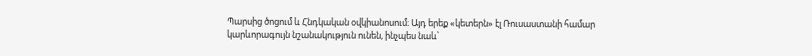Պարսից ծոցում և Հնդկական օվկիանոսում։ Այդ երեք «կետերն» էլ Ռուսաստանի համար կարևորագույն նշանակություն ունեն, ինչպես նաև՝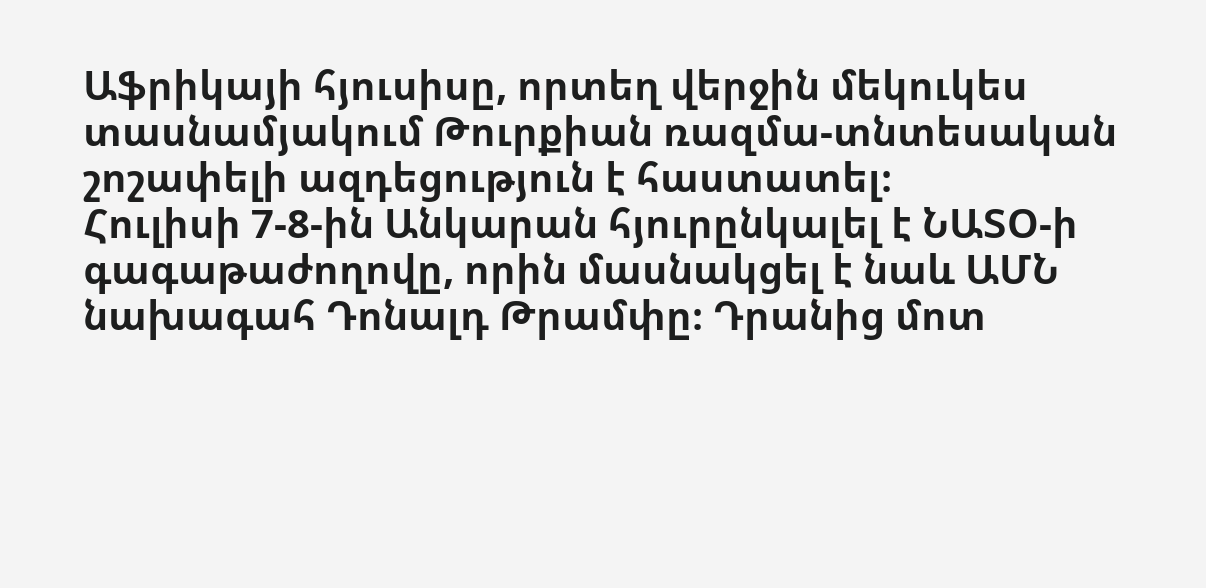Աֆրիկայի հյուսիսը, որտեղ վերջին մեկուկես տասնամյակում Թուրքիան ռազմա-տնտեսական շոշափելի ազդեցություն է հաստատել։
Հուլիսի 7-8-ին Անկարան հյուրընկալել է ՆԱՏՕ-ի գագաթաժողովը, որին մասնակցել է նաև ԱՄՆ նախագահ Դոնալդ Թրամփը։ Դրանից մոտ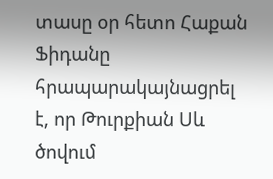տասը օր հետո Հաքան Ֆիդանը հրապարակայնացրել է, որ Թուրքիան Սև ծովում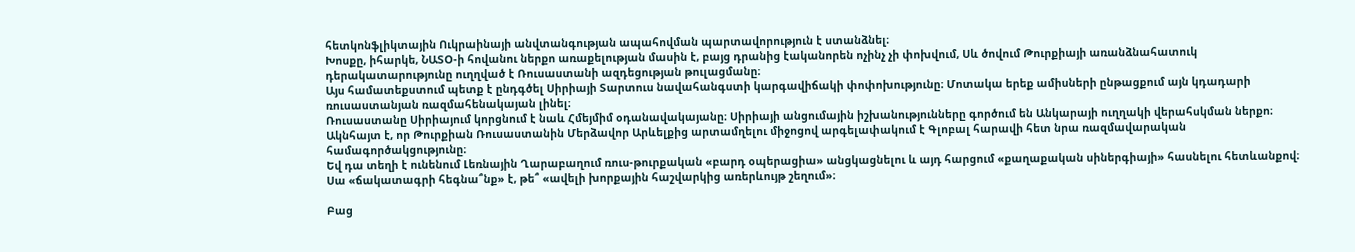հետկոնֆլիկտային Ուկրաինայի անվտանգության ապահովման պարտավորություն է ստանձնել։
Խոսքը, իհարկե, ՆԱՏՕ-ի հովանու ներքո առաքելության մասին է, բայց դրանից էականորեն ոչինչ չի փոխվում, Սև ծովում Թուրքիայի առանձնահատուկ դերակատարությունը ուղղված է Ռուսաստանի ազդեցության թուլացմանը։
Այս համատեքստում պետք է ընդգծել Սիրիայի Տարտուս նավահանգստի կարգավիճակի փոփոխությունը։ Մոտակա երեք ամիսների ընթացքում այն կդադարի ռուսաստանյան ռազմահենակայան լինել։
Ռուսաստանը Սիրիայում կորցնում է նաև Հմեյմիմ օդանավակայանը։ Սիրիայի անցումային իշխանությունները գործում են Անկարայի ուղղակի վերահսկման ներքո։ Ակնհայտ է, որ Թուրքիան Ռուսաստանին Մերձավոր Արևելքից արտամղելու միջոցով արգելափակում է Գլոբալ հարավի հետ նրա ռազմավարական համագործակցությունը։
Եվ դա տեղի է ունենում Լեռնային Ղարաբաղում ռուս-թուրքական «բարդ օպերացիա» անցկացնելու և այդ հարցում «քաղաքական սիներգիայի» հասնելու հետևանքով։ Սա «ճակատագրի հեգնա՞նք» է, թե՞ «ավելի խորքային հաշվարկից առերևույթ շեղում»։

Բաց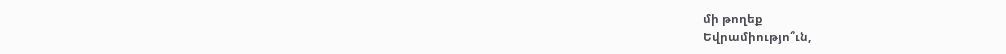մի թողեք
Եվրամիությո՞ւն,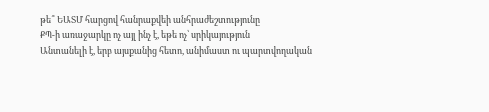թե՞ ԵԱՏՄ հարցով հանրաքվեի անհրաժեշտությունը
ՔՊ-ի առաջարկը ոչ այլ ինչ է, եթե ոչ՝ սրիկայություն
Անտանելի է, երբ այսքանից հետո, անիմաստ ու պարտվողական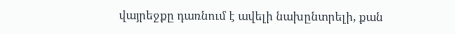վայրեջքը դառնում է ավելի նախընտրելի, քան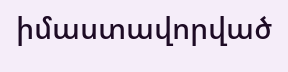իմաստավորված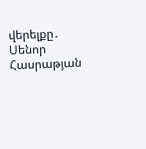վերելքը․ Սենոր Հասրաթյան